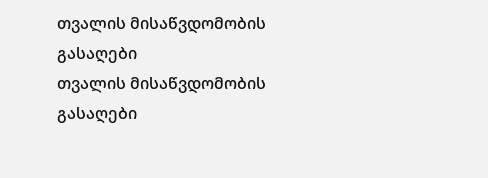თვალის მისაწვდომობის გასაღები
თვალის მისაწვდომობის გასაღები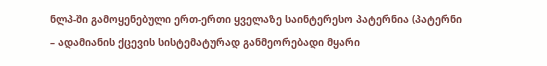ნლპ-ში გამოყენებული ერთ-ერთი ყველაზე საინტერესო პატერნია (პატერნი – ადამიანის ქცევის სისტემატურად განმეორებადი მყარი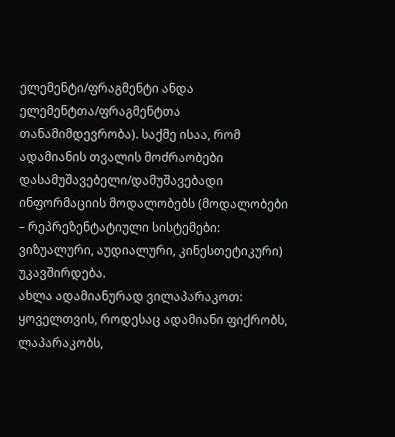ელემენტი/ფრაგმენტი ანდა ელემენტთა/ფრაგმენტთა თანამიმდევრობა). საქმე ისაა, რომ ადამიანის თვალის მოძრაობები დასამუშავებელი/დამუშავებადი ინფორმაციის მოდალობებს (მოდალობები – რეპრეზენტატიული სისტემები: ვიზუალური, აუდიალური, კინესთეტიკური) უკავშირდება.
ახლა ადამიანურად ვილაპარაკოთ: ყოველთვის, როდესაც ადამიანი ფიქრობს, ლაპარაკობს,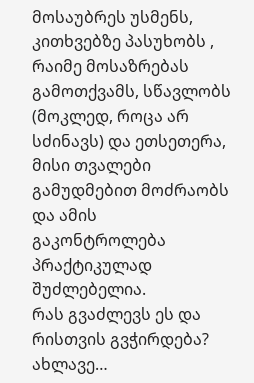მოსაუბრეს უსმენს, კითხვებზე პასუხობს , რაიმე მოსაზრებას გამოთქვამს, სწავლობს (მოკლედ, როცა არ სძინავს) და ეთსეთერა, მისი თვალები გამუდმებით მოძრაობს და ამის გაკონტროლება პრაქტიკულად შუძლებელია.
რას გვაძლევს ეს და რისთვის გვჭირდება?
ახლავე…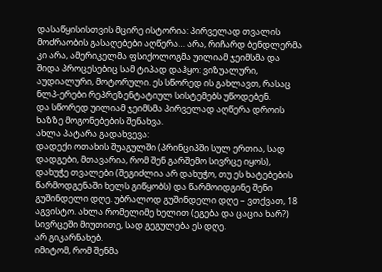დასაწყისისთვის მცირე ისტორია: პირველად თვალის მოძრაობის გასაღებები აღწერა… არა, რიჩარდ ბენდლერმა კი არა, ამერიკელმა ფსიქოლოგმა უილიამ ჯეიმსმა და შიდა პროცესებიც სამ ტიპად დაჰყო: ვიზუალური, აუდიალური, მოტორული. ეს სწორედ ის გახლავთ, რასაც ნლპ-ერები რეპრეზენტატიულ სისტემებს უწოდებენ.
და სწორედ უილიამ ჯეიმსმა პირველად აღწერა დროის ხაზზე მოგონებების შენახვა.
ახლა პატარა გადახვევა:
დადექი ოთახის შუაგულში (პრინციპში სულ ერთია, სად დადგები, მთავარია, რომ შენ გარშემო სივრცე იყოს), დახუჭე თვალები (შეგიძლია არ დახუჭო, თუ ეს ხატებების წარმოდგენაში ხელს გიწყობს) და წარმოიდგინე შენი გუშინდელი დღე. უბრალოდ გუშინდელი დღე – ვთქვათ, 18 აგვისტო. ახლა რომელიმე ხელით (ეგება და ცაცია ხარ?) სივრცეში მიუთითე, სად გეგულება ეს დღე.
არ გიკარნახებ.
იმიტომ, რომ შენმა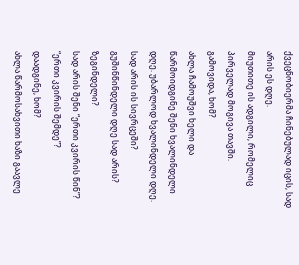ქვეცნობიერმა ჩინებულად იცის, სად არის ეს დღე.
მიუთითე ის ადგილი, რომელიც პირველად მოგივა თავში.
გამოვიდა, ხომ?
ახლა ჩამოუშვი ხელი და წარმოიდგინე შენი ხვალინდელი დღე. უბარლოდ ხვალინდელი დღე.
სად არის ის სივრცეში?
გუშინწინდელი დღე სად არის?
ზეგინდელი?
სად არის შენი “ერთი კვირის წინ”?
“ერთი კვირის შემდე”?
დაადგინე, ხომ?
ახლა წარმოსახვითი ხაზი გაავლე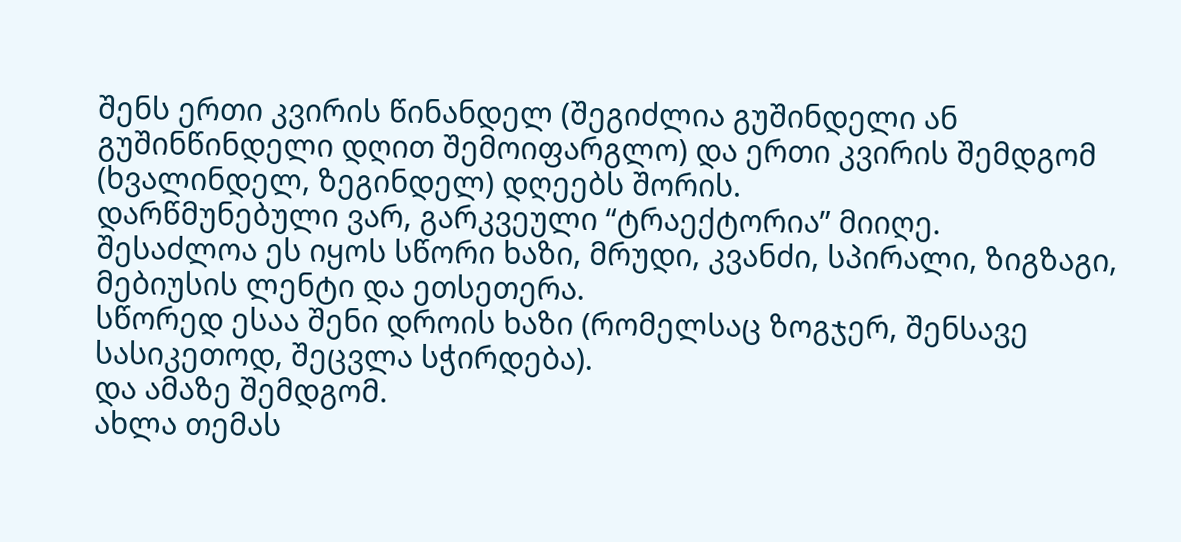შენს ერთი კვირის წინანდელ (შეგიძლია გუშინდელი ან გუშინწინდელი დღით შემოიფარგლო) და ერთი კვირის შემდგომ (ხვალინდელ, ზეგინდელ) დღეებს შორის.
დარწმუნებული ვარ, გარკვეული “ტრაექტორია” მიიღე.
შესაძლოა ეს იყოს სწორი ხაზი, მრუდი, კვანძი, სპირალი, ზიგზაგი, მებიუსის ლენტი და ეთსეთერა.
სწორედ ესაა შენი დროის ხაზი (რომელსაც ზოგჯერ, შენსავე სასიკეთოდ, შეცვლა სჭირდება).
და ამაზე შემდგომ.
ახლა თემას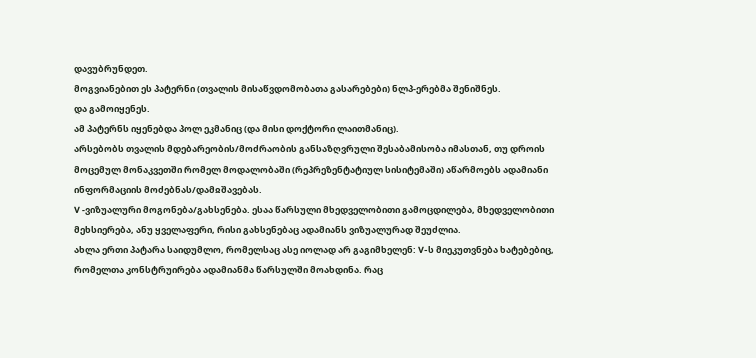დავუბრუნდეთ.
მოგვიანებით ეს პატერნი (თვალის მისაწვდომობათა გასარებები) ნლპ-ერებმა შენიშნეს.
და გამოიყენეს.
ამ პატერნს იყენებდა პოლ ეკმანიც (და მისი დოქტორი ლაითმანიც).
არსებობს თვალის მდებარეობის/მოძრაობის განსაზღვრული შესაბამისობა იმასთან, თუ დროის მოცემულ მონაკვეთში რომელ მოდალობაში (რეპრეზენტატიულ სისიტემაში) აწარმოებს ადამიანი ინფორმაციის მოძებნას/დამჲშავებას.
V -ვიზუალური მოგონება/გახსენება. ესაა წარსული მხედველობითი გამოცდილება, მხედველობითი მეხსიერება, ანუ ყველაფერი, რისი გახსენებაც ადამიანს ვიზუალურად შეუძლია.
ახლა ერთი პატარა საიდუმლო, რომელსაც ასე იოლად არ გაგიმხელენ: V-ს მიეკუთვნება ხატებებიც, რომელთა კონსტრუირება ადამიანმა წარსულში მოახდინა. რაც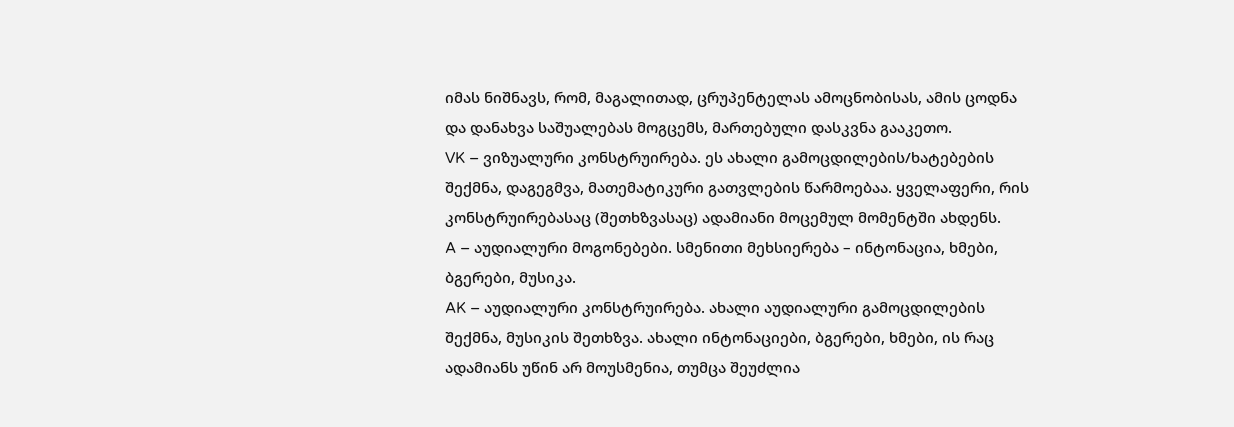იმას ნიშნავს, რომ, მაგალითად, ცრუპენტელას ამოცნობისას, ამის ცოდნა და დანახვა საშუალებას მოგცემს, მართებული დასკვნა გააკეთო.
VK – ვიზუალური კონსტრუირება. ეს ახალი გამოცდილების/ხატებების შექმნა, დაგეგმვა, მათემატიკური გათვლების წარმოებაა. ყველაფერი, რის კონსტრუირებასაც (შეთხზვასაც) ადამიანი მოცემულ მომენტში ახდენს.
A – აუდიალური მოგონებები. სმენითი მეხსიერება – ინტონაცია, ხმები, ბგერები, მუსიკა.
AK – აუდიალური კონსტრუირება. ახალი აუდიალური გამოცდილების შექმნა, მუსიკის შეთხზვა. ახალი ინტონაციები, ბგერები, ხმები, ის რაც ადამიანს უწინ არ მოუსმენია, თუმცა შეუძლია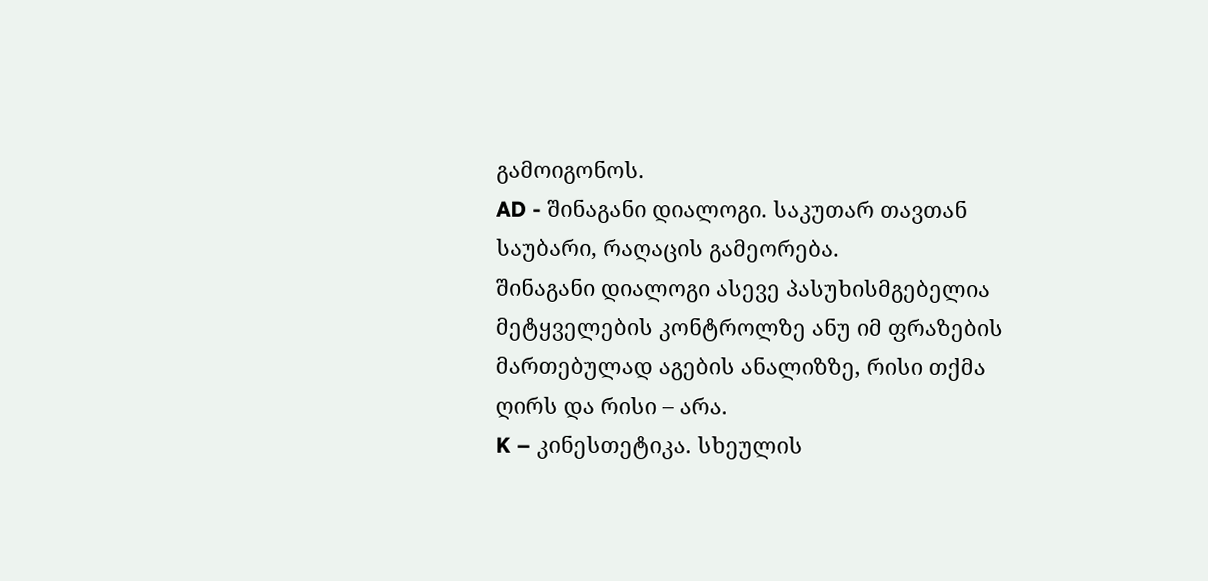გამოიგონოს.
AD - შინაგანი დიალოგი. საკუთარ თავთან საუბარი, რაღაცის გამეორება.
შინაგანი დიალოგი ასევე პასუხისმგებელია მეტყველების კონტროლზე ანუ იმ ფრაზების მართებულად აგების ანალიზზე, რისი თქმა ღირს და რისი – არა.
K – კინესთეტიკა. სხეულის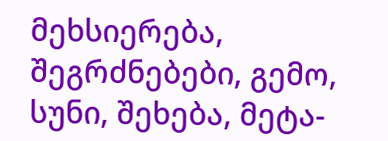მეხსიერება, შეგრძნებები, გემო, სუნი, შეხება, მეტა-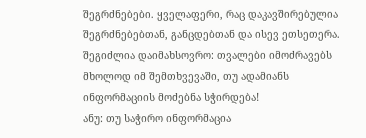შეგრძნებები. ყველაფერი, რაც დაკავშირებულია შეგრძნებებთან, განცდებთან და ისევ ეთსეთერა.
შეგიძლია დაიმახსოვრო: თვალები იმოძრავებს მხოლოდ იმ შემთხვევაში, თუ ადამიანს ინფორმაციის მოძებნა სჭირდება!
ანუ: თუ საჭირო ინფორმაცია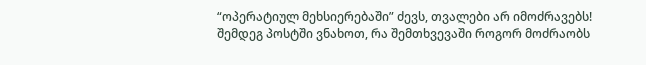“ოპერატიულ მეხსიერებაში” ძევს, თვალები არ იმოძრავებს!
შემდეგ პოსტში ვნახოთ, რა შემთხვევაში როგორ მოძრაობს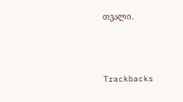თვალი.



Trackbacks